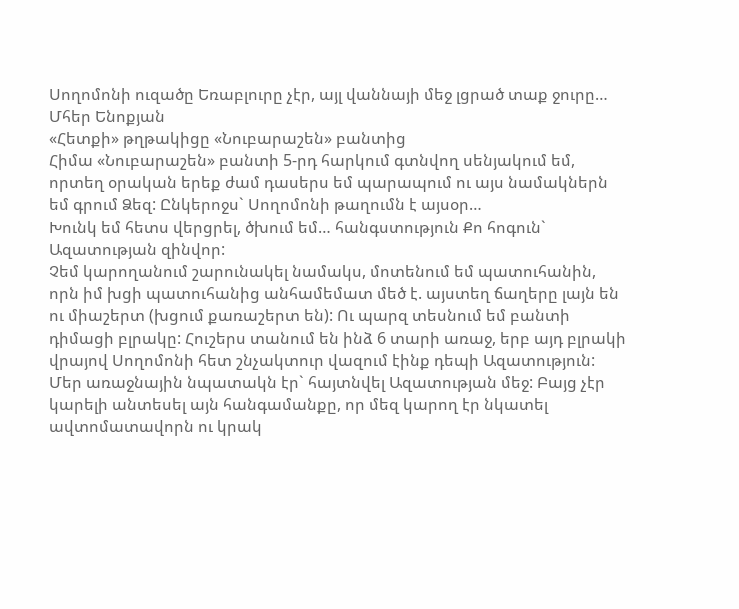Սողոմոնի ուզածը Եռաբլուրը չէր, այլ վաննայի մեջ լցրած տաք ջուրը…
Մհեր Ենոքյան
«Հետքի» թղթակիցը «Նուբարաշեն» բանտից
Հիմա «Նուբարաշեն» բանտի 5-րդ հարկում գտնվող սենյակում եմ, որտեղ օրական երեք ժամ դասերս եմ պարապում ու այս նամակներն եմ գրում Ձեզ: Ընկերոջս` Սողոմոնի թաղումն է այսօր…
Խունկ եմ հետս վերցրել, ծխում եմ… հանգստություն Քո հոգուն` Ազատության զինվոր:
Չեմ կարողանում շարունակել նամակս, մոտենում եմ պատուհանին, որն իմ խցի պատուհանից անհամեմատ մեծ է. այստեղ ճաղերը լայն են ու միաշերտ (խցում քառաշերտ են): Ու պարզ տեսնում եմ բանտի դիմացի բլրակը: Հուշերս տանում են ինձ 6 տարի առաջ, երբ այդ բլրակի վրայով Սողոմոնի հետ շնչակտուր վազում էինք դեպի Ազատություն:
Մեր առաջնային նպատակն էր` հայտնվել Ազատության մեջ: Բայց չէր կարելի անտեսել այն հանգամանքը, որ մեզ կարող էր նկատել ավտոմատավորն ու կրակ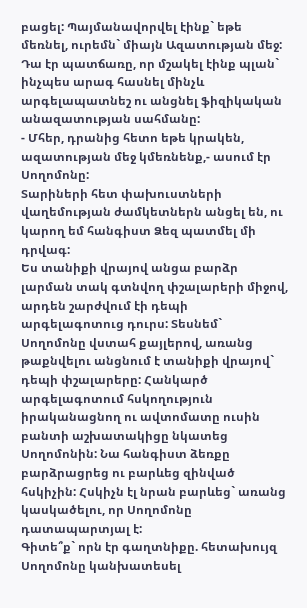բացել: Պայմանավորվել էինք` եթե մեռնել, ուրեմն` միայն Ազատության մեջ: Դա էր պատճառը, որ մշակել էինք պլան` ինչպես արագ հասնել մինչև արգելապատնեշ ու անցնել ֆիզիկական անազատության սահմանը:
- Մհեր, դրանից հետո եթե կրակեն, ազատության մեջ կմեռնենք,- ասում էր Սողոմոնը:
Տարիների հետ փախուստների վաղեմության ժամկետներն անցել են, ու կարող եմ հանգիստ Ձեզ պատմել մի դրվագ:
Ես տանիքի վրայով անցա բարձր լարման տակ գտնվող փշալարերի միջով, արդեն շարժվում էի դեպի արգելագոտուց դուրս: Տեսնեմ` Սողոմոնը վստահ քայլերով, առանց թաքնվելու անցնում է տանիքի վրայով` դեպի փշալարերը: Հանկարծ արգելագոտում հսկողություն իրականացնող ու ավտոմատը ուսին բանտի աշխատակիցը նկատեց Սողոմոնին: Նա հանգիստ ձեռքը բարձրացրեց ու բարևեց զինված հսկիչին: Հսկիչն էլ նրան բարևեց` առանց կասկածելու, որ Սողոմոնը դատապարտյալ է:
Գիտե՞ք` որն էր գաղտնիքը. հետախույզ Սողոմոնը կանխատեսել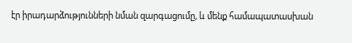էր իրադարձությունների նման զարգացումը, և մենք համապատասխան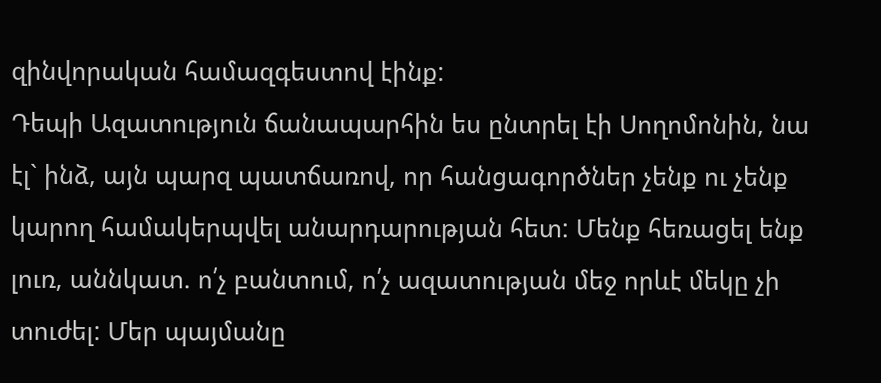զինվորական համազգեստով էինք:
Դեպի Ազատություն ճանապարհին ես ընտրել էի Սողոմոնին, նա էլ` ինձ, այն պարզ պատճառով, որ հանցագործներ չենք ու չենք կարող համակերպվել անարդարության հետ: Մենք հեռացել ենք լուռ, աննկատ. ո՛չ բանտում, ո՛չ ազատության մեջ որևէ մեկը չի տուժել: Մեր պայմանը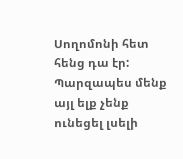Սողոմոնի հետ հենց դա էր: Պարզապես մենք այլ ելք չենք ունեցել լսելի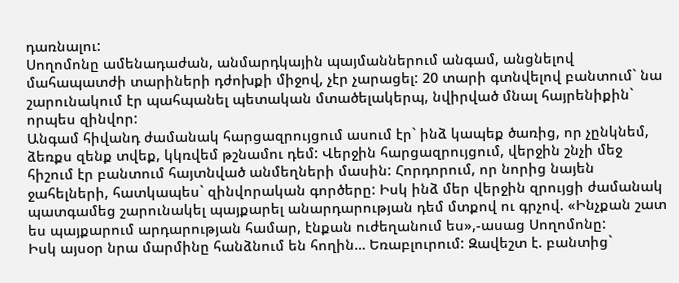դառնալու:
Սողոմոնը ամենադաժան, անմարդկային պայմաններում անգամ, անցնելով մահապատժի տարիների դժոխքի միջով, չէր չարացել: 20 տարի գտնվելով բանտում` նա շարունակում էր պահպանել պետական մտածելակերպ, նվիրված մնալ հայրենիքին` որպես զինվոր:
Անգամ հիվանդ ժամանակ հարցազրույցում ասում էր` ինձ կապեք ծառից, որ չընկնեմ, ձեռքս զենք տվեք, կկռվեմ թշնամու դեմ: Վերջին հարցազրույցում, վերջին շնչի մեջ հիշում էր բանտում հայտնված անմեղների մասին: Հորդորում, որ նորից նայեն ջահելների, հատկապես` զինվորական գործերը: Իսկ ինձ մեր վերջին զրույցի ժամանակ պատգամեց շարունակել պայքարել անարդարության դեմ մտքով ու գրչով. «Ինչքան շատ ես պայքարում արդարության համար, էնքան ուժեղանում ես»,-ասաց Սողոմոնը:
Իսկ այսօր նրա մարմինը հանձնում են հողին… Եռաբլուրում: Զավեշտ է. բանտից`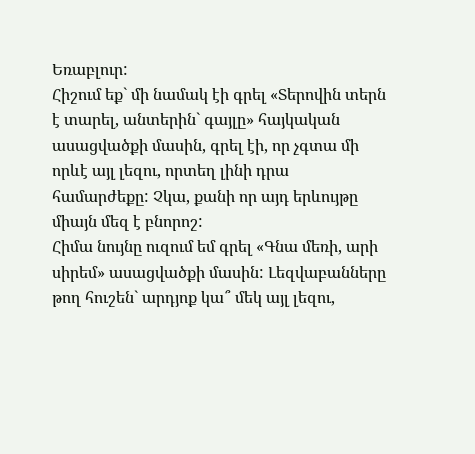Եռաբլուր:
Հիշում եք` մի նամակ էի գրել «Տերովին տերն է տարել, անտերին` գայլը» հայկական ասացվածքի մասին, գրել էի, որ չգտա մի որևէ այլ լեզու, որտեղ լինի դրա համարժեքը: Չկա, քանի որ այդ երևույթը միայն մեզ է բնորոշ:
Հիմա նույնը ուզում եմ գրել «Գնա մեռի, արի սիրեմ» ասացվածքի մասին: Լեզվաբանները թող հուշեն` արդյոք կա՞ մեկ այլ լեզու,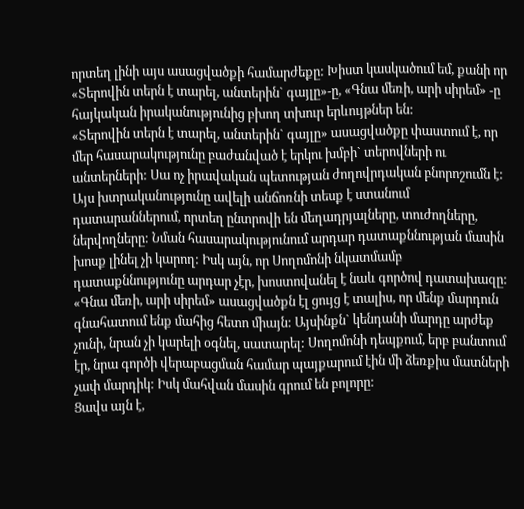որտեղ լինի այս ասացվածքի համարժեքը: Խիստ կասկածում եմ, քանի որ «Տերովին տերն է տարել, անտերին` գայլը»-ը, «Գնա մեռի, արի սիրեմ» -ը հայկական իրականությունից բխող տխուր երևույթներ են:
«Տերովին տերն է տարել, անտերին` գայլը» ասացվածքը փաստում է, որ մեր հասարակությունը բաժանված է երկու խմբի` տերովների ու անտերների: Սա ոչ իրավական պետության ժողովրդական բնորոշումն է: Այս խտրականությունը ավելի անճոռնի տեսք է ստանում դատարաններում, որտեղ ընտրովի են մեղադրյալները, տուժողները, ներվողները: Նման հասարակությունում արդար դատաքննության մասին խոսք լինել չի կարող: Իսկ այն, որ Սողոմոնի նկատմամբ դատաքննությունը արդար չէր, խոստովանել է նաև գործով դատախազը:
«Գնա մեռի, արի սիրեմ» ասացվածքն էլ ցույց է տալիս, որ մենք մարդուն գնահատում ենք մահից հետո միայն: Այսինքն` կենդանի մարդը արժեք չունի, նրան չի կարելի օգնել, սատարել: Սողոմոնի դեպքում, երբ բանտում էր, նրա գործի վերաբացման համար պայքարում էին մի ձեռքիս մատների չափ մարդիկ: Իսկ մահվան մասին գրում են բոլորը:
Ցավս այն է,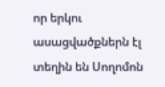որ երկու ասացվածքներն էլ տեղին են Սողոմոն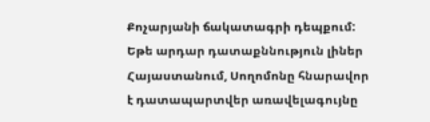Քոչարյանի ճակատագրի դեպքում: Եթե արդար դատաքննություն լիներ Հայաստանում, Սողոմոնը հնարավոր է դատապարտվեր առավելագույնը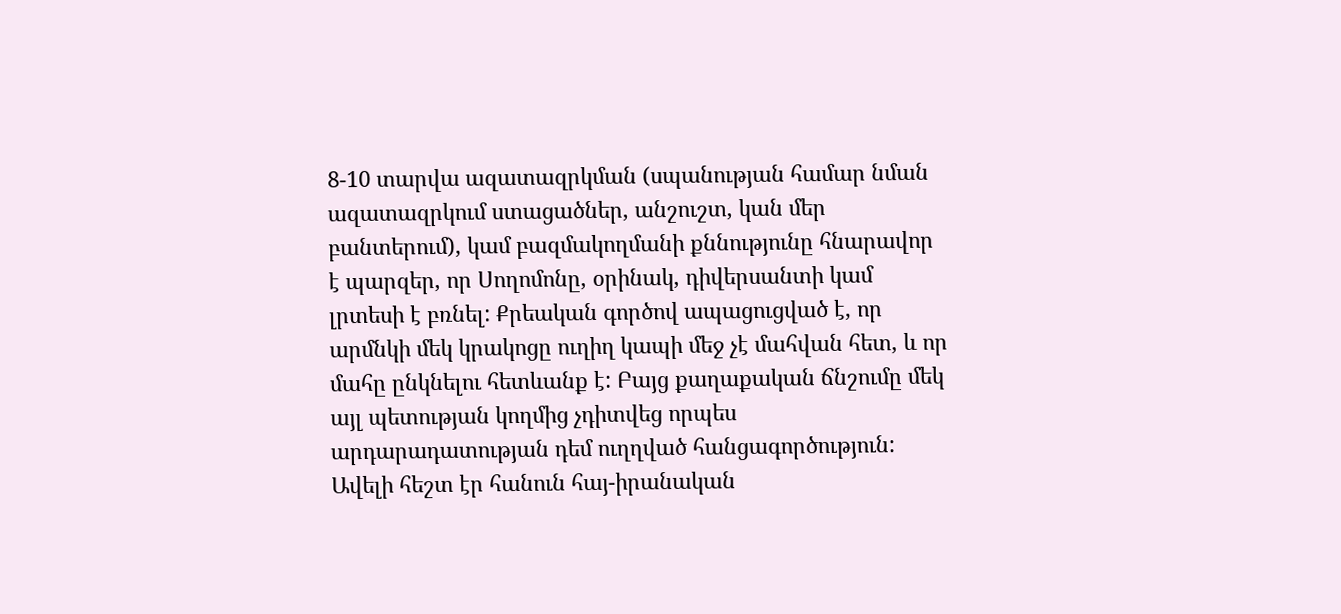8-10 տարվա ազատազրկման (սպանության համար նման ազատազրկում ստացածներ, անշուշտ, կան մեր բանտերում), կամ բազմակողմանի քննությունը հնարավոր է պարզեր, որ Սողոմոնը, օրինակ, դիվերսանտի կամ լրտեսի է բռնել: Քրեական գործով ապացուցված է, որ արմնկի մեկ կրակոցը ուղիղ կապի մեջ չէ մահվան հետ, և որ մահը ընկնելու հետևանք է: Բայց քաղաքական ճնշումը մեկ այլ պետության կողմից չդիտվեց որպես արդարադատության դեմ ուղղված հանցագործություն: Ավելի հեշտ էր հանուն հայ-իրանական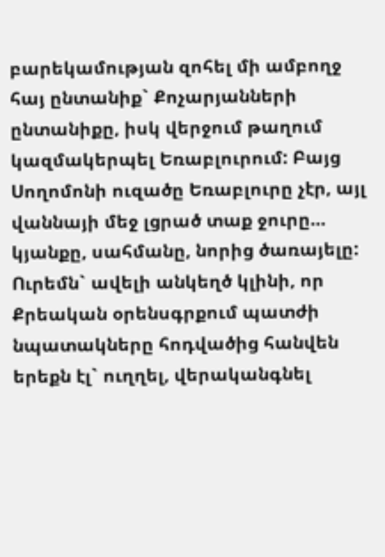բարեկամության զոհել մի ամբողջ հայ ընտանիք` Քոչարյանների ընտանիքը, իսկ վերջում թաղում կազմակերպել Եռաբլուրում: Բայց Սողոմոնի ուզածը Եռաբլուրը չէր, այլ վաննայի մեջ լցրած տաք ջուրը… կյանքը, սահմանը, նորից ծառայելը:
Ուրեմն` ավելի անկեղծ կլինի, որ Քրեական օրենսգրքում պատժի նպատակները հոդվածից հանվեն երեքն էլ` ուղղել, վերականգնել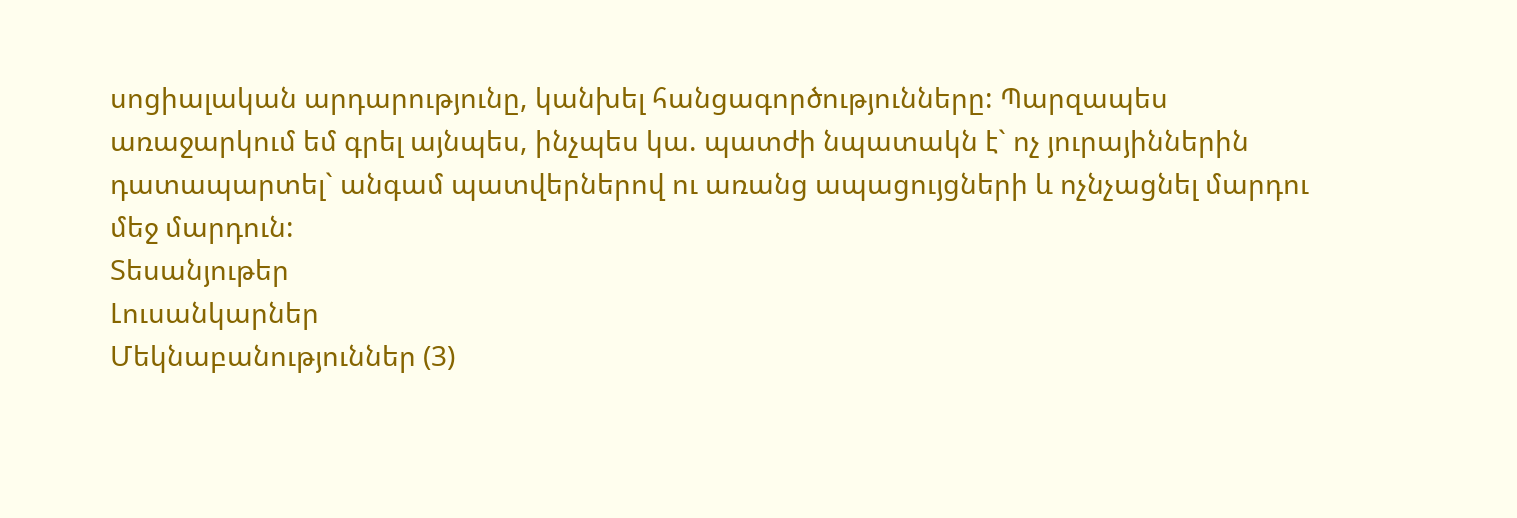սոցիալական արդարությունը, կանխել հանցագործությունները: Պարզապես առաջարկում եմ գրել այնպես, ինչպես կա. պատժի նպատակն է` ոչ յուրայիններին դատապարտել` անգամ պատվերներով ու առանց ապացույցների և ոչնչացնել մարդու մեջ մարդուն:
Տեսանյութեր
Լուսանկարներ
Մեկնաբանություններ (3)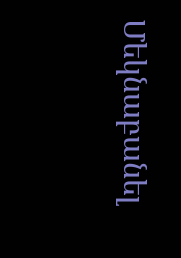Մեկնաբանել